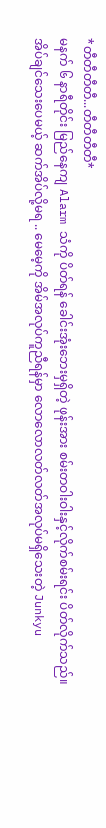*တီတီတီတီ...တီတီတီတီ*
မနက် ၆ နာရီတိုင်း မြည်နေကျ Alarm သံကို ပိတ်ရန် ခေါင်းအုံးဘေးမှရှိတဲ့ ဖုန်းအား စမ်းတဝါးဝါးနှင့်လိုက်စမ်းရင်း ပိတ်လိုက်သည်။
အိပ်ချင်သေးပေမယ့် ဆက်အိပ်လို့မရ .. မေမေ့ကို အိမ်အလုပ်ကူညီရန်မှာ လောလောလတ်လတ်အလုပ်မရှိသေးတဲ့ Junkyu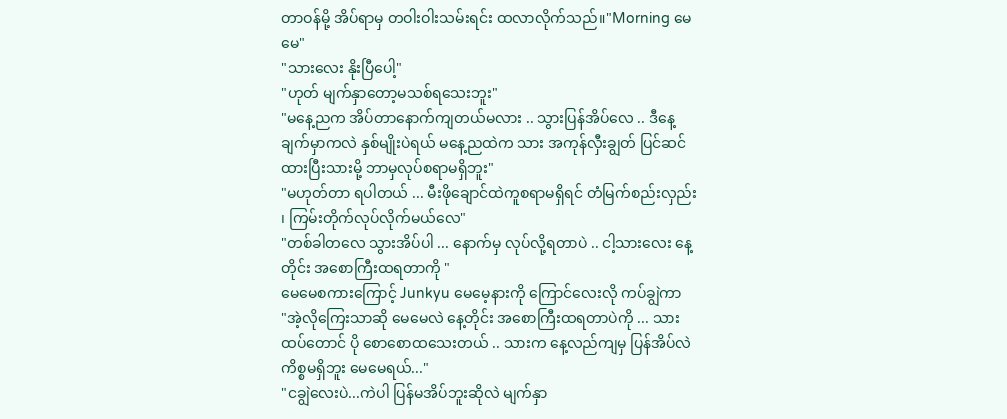တာဝန်မို့ အိပ်ရာမှ တဝါးဝါးသမ်းရင်း ထလာလိုက်သည်။"Morning မေမေ"
"သားလေး နိုးပြီပေါ့"
"ဟုတ် မျက်နှာတော့မသစ်ရသေးဘူး"
"မနေ့ညက အိပ်တာနောက်ကျတယ်မလား .. သွားပြန်အိပ်လေ .. ဒီနေ့ ချက်မှာကလဲ နှစ်မျိုးပဲရယ် မနေ့ညထဲက သား အကုန်လှီးချွတ် ပြင်ဆင်ထားပြီးသားမို့ ဘာမှလုပ်စရာမရှိဘူး"
"မဟုတ်တာ ရပါတယ် ... မီးဖိုချောင်ထဲကူစရာမရှိရင် တံမြက်စည်းလှည်း ၊ ကြမ်းတိုက်လုပ်လိုက်မယ်လေ"
"တစ်ခါတလေ သွားအိပ်ပါ ... နောက်မှ လုပ်လို့ရတာပဲ .. ငါ့သားလေး နေ့တိုင်း အစောကြီးထရတာကို "
မေမေစကားကြောင့် Junkyu မေမေ့နားကို ကြောင်လေးလို ကပ်ချွဲကာ
"အဲ့လိုကြေးသာဆို မေမေလဲ နေ့တိုင်း အစောကြီးထရတာပဲကို ... သားထပ်တောင် ပို စောစောထသေးတယ် .. သားက နေ့လည်ကျမှ ပြန်အိပ်လဲ ကိစ္စမရှိဘူး မေမေရယ်..."
"ငချွဲလေးပဲ...ကဲပါ ပြန်မအိပ်ဘူးဆိုလဲ မျက်နှာ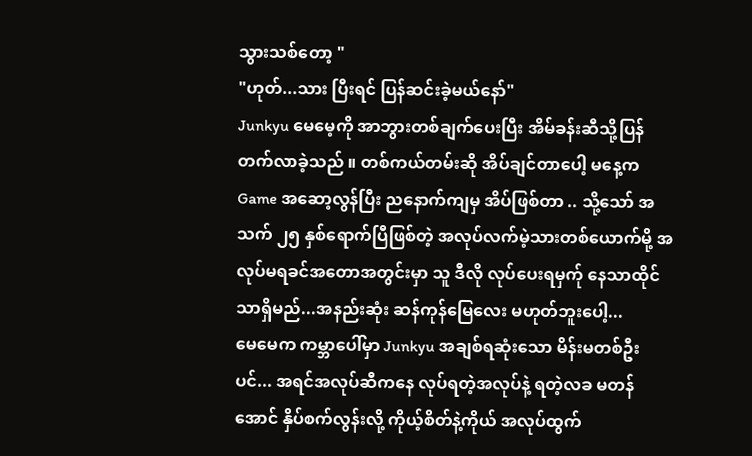သွားသစ်တော့ "
"ဟုတ်...သား ပြီးရင် ပြန်ဆင်းခဲ့မယ်နော်"
Junkyu မေမေ့ကို အာဘွားတစ်ချက်ပေးပြီး အိမ်ခန်းဆီသို့ပြန်တက်လာခဲ့သည် ။ တစ်ကယ်တမ်းဆို အိပ်ချင်တာပေါ့ မနေ့က Game အဆော့လွန်ပြီး ညနောက်ကျမှ အိပ်ဖြစ်တာ .. သို့သော် အသက် ၂၅ နှစ်ရောက်ပြီဖြစ်တဲ့ အလုပ်လက်မဲ့သားတစ်ယောက်မို့ အလုပ်မရခင်အတောအတွင်းမှာ သူ ဒီလို လုပ်ပေးရမှက်ု နေသာထိုင်သာရှိမည်...အနည်းဆုံး ဆန်ကုန်မြေလေး မဟုတ်ဘူးပေါ့...
မေမေက ကမ္ဘာပေါ်မှာ Junkyu အချစ်ရဆုံးသော မိန်းမတစ်ဦးပင်... အရင်အလုပ်ဆီကနေ လုပ်ရတဲ့အလုပ်နဲ့ ရတဲ့လခ မတန်အောင် နှိပ်စက်လွန်းလို့ ကိုယ့်စိတ်နဲ့ကိုယ် အလုပ်ထွက်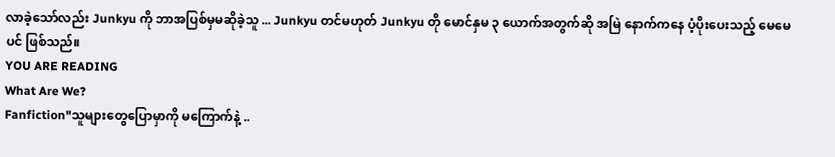လာခဲ့သော်လည်း Junkyu ကို ဘာအပြစ်မှမဆိုခဲ့သူ ... Junkyu တင်မဟုတ် Junkyu တို မောင်နှမ ၃ ယောက်အတွက်ဆို အမြဲ နောက်ကနေ ပံ့ပိုးပေးသည့် မေမေပင် ဖြစ်သည်။
YOU ARE READING
What Are We?
Fanfiction"သူများတွေပြောမှာကို မကြောက်နဲ့ ..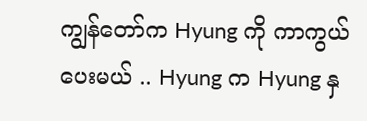ကျွန်တော်က Hyung ကို ကာကွယ်ပေးမယ် .. Hyung က Hyung နှ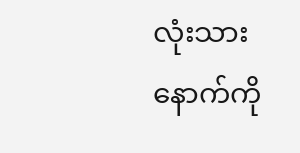လုံးသားနောက်ကို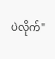ပဲလိုက်"